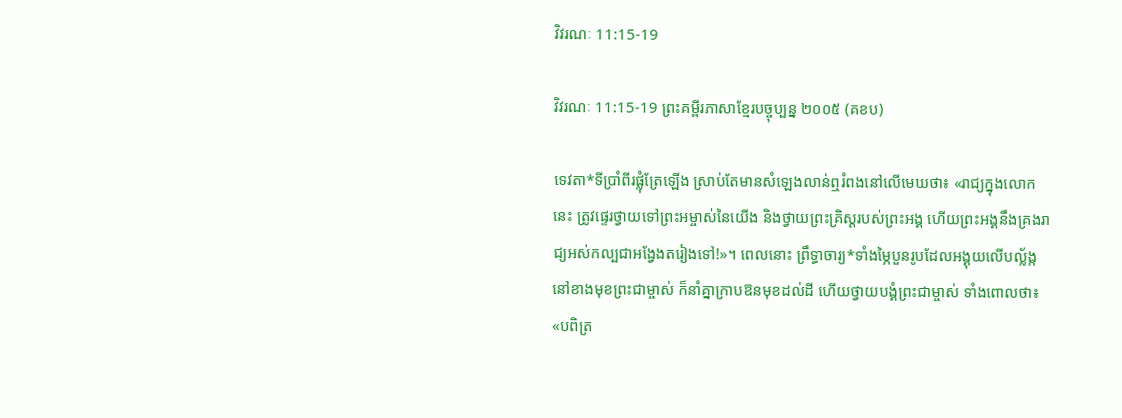វិវរណៈ 11:15-19

វិវរណៈ 11:15-19 ព្រះគម្ពីរភាសាខ្មែរបច្ចុប្បន្ន ២០០៥ (គខប)

ទេវតា*ទីប្រាំ‌ពីរផ្លុំត្រែឡើង ស្រាប់តែមានសំឡេងលាន់ឮរំពងនៅលើមេឃថា៖ «រាជ្យក្នុងលោកនេះ ត្រូវផ្ទេរថ្វាយទៅព្រះ‌អម្ចាស់នៃយើង និងថ្វាយព្រះ‌គ្រិស្តរបស់ព្រះអង្គ ហើយព្រះអង្គនឹងគ្រងរាជ្យអស់‌កល្បជាអង្វែងតរៀងទៅ!»។ ពេលនោះ ព្រឹទ្ធា‌ចារ្យ*ទាំងម្ភៃបួនរូបដែលអង្គុយលើបល្ល័ង្កនៅខាងមុខព្រះ‌ជា‌ម្ចាស់ ក៏នាំគ្នាក្រាបឱនមុខដល់ដី ហើយថ្វាយ‌បង្គំព្រះ‌ជា‌ម្ចាស់ ទាំងពោលថា៖ «បពិត្រ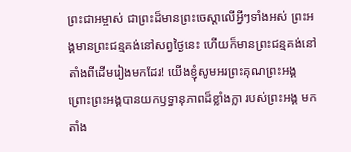ព្រះ‌ជា‌អម្ចាស់ ជាព្រះដ៏មានព្រះ‌ចេស្ដាលើអ្វីៗទាំងអស់ ព្រះអង្គមានព្រះ‌ជន្មគង់នៅសព្វថ្ងៃនេះ ហើយក៏មានព្រះ‌ជន្មគង់នៅ តាំងពីដើមរៀងមកដែរ! យើងខ្ញុំសូមអរព្រះ‌គុណព្រះអង្គ ព្រោះព្រះអង្គបានយកឫទ្ធា‌នុភាពដ៏ខ្លាំងក្លា របស់ព្រះអង្គ មកតាំង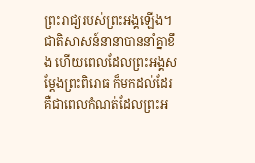ព្រះ‌រាជ្យរបស់ព្រះអង្គឡើង។ ជាតិសាសន៍នានាបាននាំគ្នាខឹង ហើយពេលដែលព្រះអង្គសម្តែងព្រះ‌ពិរោធ ក៏មកដល់ដែរ គឺជាពេលកំណត់ដែលព្រះអ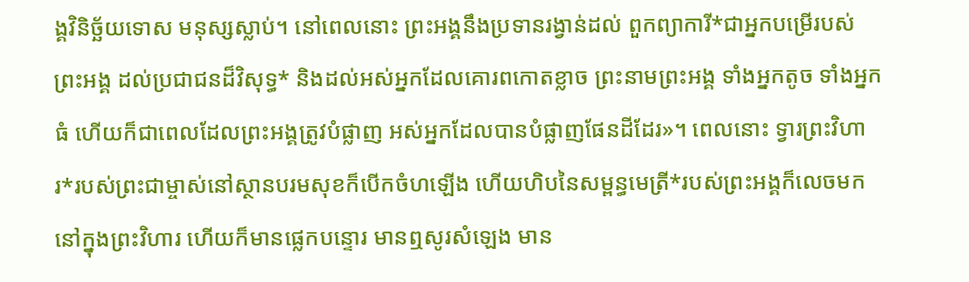ង្គវិនិច្ឆ័យទោស មនុស្សស្លាប់។ នៅពេលនោះ ព្រះអង្គនឹងប្រទានរង្វាន់ដល់ ពួកព្យាការី*ជាអ្នកបម្រើរបស់ព្រះអង្គ ដល់ប្រជា‌ជនដ៏វិសុទ្ធ* និងដល់អស់អ្នកដែលគោរពកោតខ្លាច ព្រះ‌នាមព្រះអង្គ ទាំងអ្នកតូច ទាំងអ្នកធំ ហើយក៏ជាពេលដែលព្រះអង្គត្រូវបំផ្លាញ អស់អ្នកដែលបានបំផ្លាញផែនដីដែរ»។ ពេលនោះ ទ្វារព្រះ‌វិហារ*របស់ព្រះ‌ជា‌ម្ចាស់នៅស្ថានបរម‌សុខក៏បើកចំហឡើង ហើយហិបនៃសម្ពន្ធ‌មេត្រី*របស់ព្រះអង្គក៏លេចមកនៅក្នុងព្រះ‌វិហារ ហើយក៏មានផ្លេកបន្ទោរ មានឮសូរសំឡេង មាន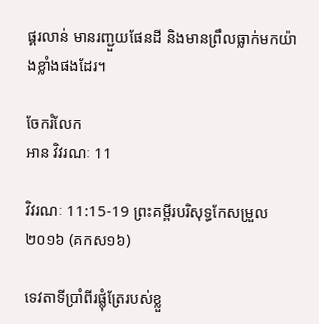ផ្គរ‌លាន់ មានរញ្ជួយផែនដី និងមានព្រឹលធ្លាក់មកយ៉ាងខ្លាំងផងដែរ។

ចែករំលែក
អាន វិវរណៈ 11

វិវរណៈ 11:15-19 ព្រះគម្ពីរបរិសុទ្ធកែសម្រួល ២០១៦ (គកស១៦)

ទេវតាទីប្រាំពីរផ្លុំត្រែរបស់ខ្លួ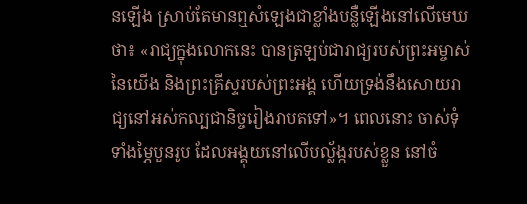នឡើង ស្រាប់តែមានឮសំឡេងជាខ្លាំងបន្លឺឡើងនៅលើមេឃថា៖ «រាជ្យក្នុងលោកនេះ បានត្រឡប់ជារាជ្យរបស់ព្រះ‌អម្ចាស់នៃយើង និងព្រះ‌គ្រីស្ទរបស់ព្រះ‌អង្គ ហើយទ្រង់នឹងសោយរាជ្យនៅអស់កល្បជា‌និច្ចរៀងរាបតទៅ»។ ពេលនោះ ចាស់ទុំទាំងម្ភៃបួនរូប ដែលអង្គុយនៅលើបល្ល័ង្ករបស់ខ្លួន នៅចំ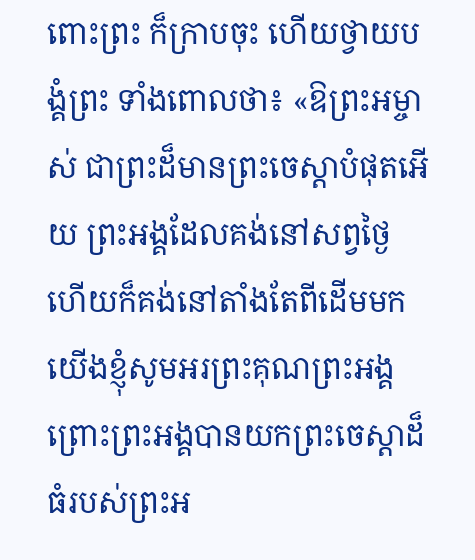ពោះព្រះ ក៏ក្រាបចុះ ហើយថ្វាយបង្គំព្រះ ទាំងពោលថា៖ «ឱព្រះ‌អម្ចាស់ ជាព្រះដ៏មានព្រះ‌ចេស្តាបំផុតអើយ ព្រះ‌អង្គដែលគង់នៅសព្វថ្ងៃ ហើយក៏គង់នៅតាំងតែពីដើមមក យើងខ្ញុំសូមអរព្រះ‌គុណព្រះ‌អង្គ ព្រោះព្រះ‌អង្គបានយកព្រះ‌ចេស្តាដ៏ធំរបស់ព្រះ‌អ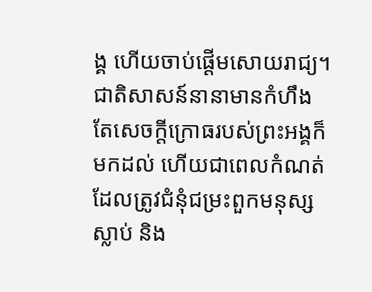ង្គ ហើយចាប់ផ្ដើមសោយរាជ្យ។ ជាតិសាសន៍នានាមានកំហឹង តែសេចក្តីក្រោធរបស់ព្រះ‌អង្គក៏មកដល់ ហើយជាពេលកំណត់ដែលត្រូវជំនុំជម្រះពួកមនុស្សស្លាប់ និង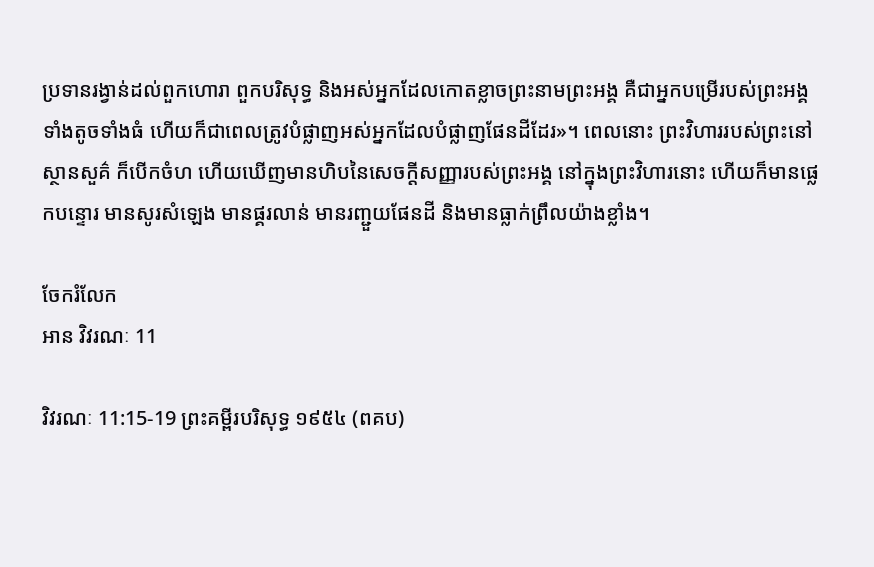ប្រទានរង្វាន់ដល់ពួកហោរា ពួកបរិសុទ្ធ និងអស់អ្នកដែលកោតខ្លាចព្រះ‌នាមព្រះ‌អង្គ គឺជាអ្នកបម្រើរបស់ព្រះ‌អង្គទាំងតូចទាំងធំ ហើយក៏ជាពេលត្រូវបំផ្លាញអស់អ្នកដែលបំផ្លាញផែនដីដែរ»។ ពេលនោះ ព្រះ‌វិហាររបស់ព្រះនៅស្ថាន‌សួគ៌ ក៏បើកចំហ ហើយឃើញមានហិបនៃសេចក្ដីសញ្ញារបស់ព្រះ‌អង្គ នៅក្នុងព្រះ‌វិហារនោះ ហើយក៏មានផ្លេក‌បន្ទោរ មានសូរសំឡេង មានផ្គរលាន់ មានរញ្ជួយផែនដី និងមានធ្លាក់ព្រឹលយ៉ាងខ្លាំង។

ចែករំលែក
អាន វិវរណៈ 11

វិវរណៈ 11:15-19 ព្រះគម្ពីរបរិសុទ្ធ ១៩៥៤ (ពគប)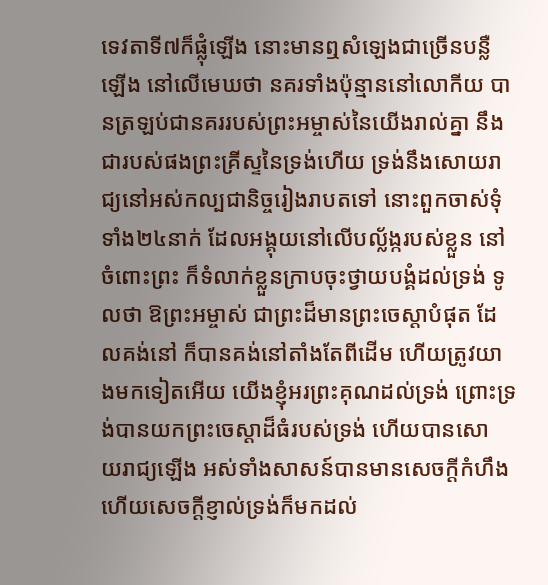ទេវតាទី៧ក៏ផ្លុំឡើង នោះមានឮសំឡេងជាច្រើនបន្លឺឡើង នៅលើមេឃថា នគរទាំងប៉ុន្មាននៅលោកីយ បានត្រឡប់ជានគររបស់ព្រះ‌អម្ចាស់នៃយើងរាល់គ្នា នឹងជារបស់ផងព្រះ‌គ្រីស្ទនៃទ្រង់ហើយ ទ្រង់នឹងសោយ‌រាជ្យនៅអស់‌កល្បជានិច្ចរៀងរាបតទៅ នោះពួកចាស់‌ទុំទាំង២៤នាក់ ដែលអង្គុយនៅលើបល្ល័ង្ករបស់ខ្លួន នៅចំពោះព្រះ ក៏ទំលាក់ខ្លួនក្រាបចុះថ្វាយ‌បង្គំដល់ទ្រង់ ទូលថា ឱព្រះ‌អម្ចាស់ ជាព្រះដ៏មានព្រះ‌ចេស្តាបំផុត ដែលគង់នៅ ក៏បានគង់នៅតាំងតែពីដើម ហើយត្រូវយាងមកទៀតអើយ យើងខ្ញុំអរព្រះ‌គុណដល់ទ្រង់ ព្រោះទ្រង់បានយកព្រះ‌ចេស្តាដ៏ធំរបស់ទ្រង់ ហើយបានសោយ‌រាជ្យឡើង អស់ទាំងសាសន៍បានមានសេចក្ដីកំហឹង ហើយសេចក្ដីខ្ញាល់ទ្រង់ក៏មកដល់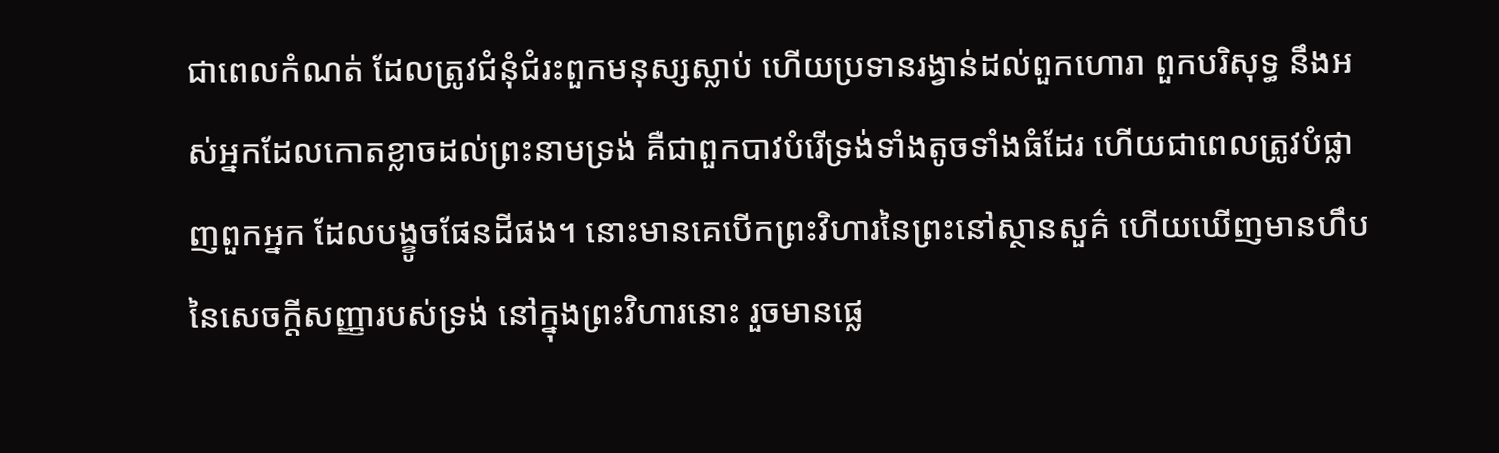ជាពេលកំណត់ ដែលត្រូវជំនុំជំរះពួកមនុស្សស្លាប់ ហើយប្រទានរង្វាន់ដល់ពួកហោរា ពួកបរិសុទ្ធ នឹងអស់អ្នកដែលកោត‌ខ្លាចដល់ព្រះ‌នាមទ្រង់ គឺជាពួកបាវបំរើទ្រង់ទាំងតូចទាំងធំដែរ ហើយជាពេលត្រូវបំផ្លាញពួកអ្នក ដែលបង្ខូចផែនដីផង។ នោះមានគេបើកព្រះ‌វិហារនៃព្រះនៅស្ថាន‌សួគ៌ ហើយឃើញមានហឹបនៃសេចក្ដីសញ្ញារបស់ទ្រង់ នៅក្នុងព្រះ‌វិហារនោះ រួចមានផ្លេ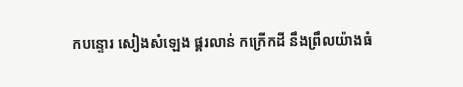ក‌បន្ទោរ សៀងសំឡេង ផ្គរ‌លាន់ កក្រើកដី នឹងព្រឹលយ៉ាងធំ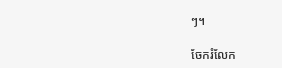ៗ។

ចែករំលែក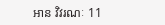អាន វិវរណៈ 11